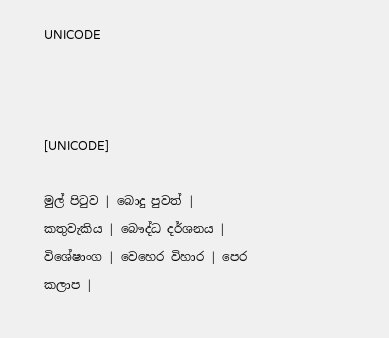UNICODE



[UNICODE]

මුල් පිටුව | බොදු පුවත් | කතුවැකිය | බෞද්ධ දර්ශනය | විශේෂාංග | වෙහෙර විහාර | පෙර කලාප |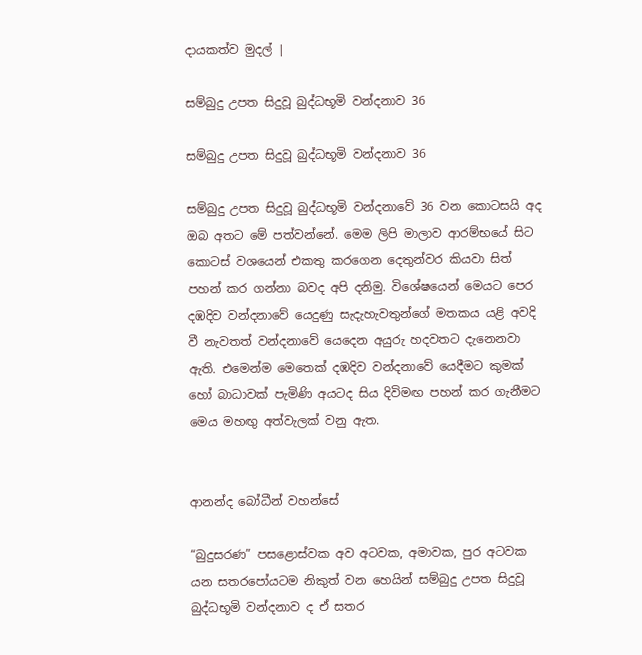දායකත්ව මුදල් |

සම්බුදු උපත සිදුවූ බුද්ධභූමි වන්දනාව 36

සම්බුදු උපත සිදුවූ බුද්ධභූමි වන්දනාව 36

සම්බුදු උපත සිදුවූ බුද්ධභූමි වන්දනාවේ 36 වන කොටසයි අද ඔබ අතට මේ පත්වන්නේ. මෙම ලිපි මාලාව ආරම්භයේ සිට කොටස් වශයෙන් එකතු කරගෙන දෙතුන්වර කියවා සිත් පහන් කර ගන්නා බවද අපි දනිමු. විශේෂයෙන් මෙයට පෙර දඹදිව වන්දනාවේ යෙදුණු සැදැහැවතුන්ගේ මතකය යළි අවදි වී නැවතත් වන්දනාවේ යෙදෙන අයුරු හදවතට දැනෙනවා ඇති. එමෙන්ම මෙතෙක් දඹදිව වන්දනාවේ යෙදීමට කුමක් හෝ බාධාවක් පැමිණි අයටද සිය දිවිමඟ පහන් කර ගැනීමට මෙය මහඟු අත්වැලක් වනු ඇත.


ආනන්ද බෝධීන් වහන්සේ

“බුදුසරණ” පසළොස්වක අව අටවක, අමාවක, පුර අටවක යන සතරපෝයටම නිකුත් වන හෙයින් සම්බුදු උපත සිදුවූ බුද්ධභූමි වන්දනාව ද ඒ සතර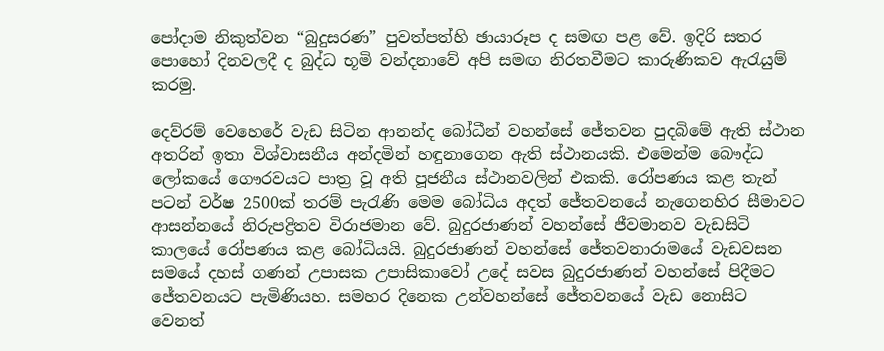පෝදාම නිකුත්වන “බුදුසරණ” පුවත්පත්හි ඡායාරූප ද සමඟ පළ වේ. ඉදිරි සතර පොහෝ දිනවලදී ද බුද්ධ භූමි වන්දනාවේ අපි සමඟ නිරතවීමට කාරුණිකව ඇරැයුම් කරමු.

දෙව්රම් වෙහෙරේ වැඩ සිටින ආනන්ද බෝධීන් වහන්සේ ජේතවන පුදබිමේ ඇති ස්ථාන අතරින් ඉතා විශ්වාසනීය අන්දමින් හඳුනාගෙන ඇති ස්ථානයකි. එමෙන්ම බෞද්ධ ලෝකයේ ගෞරවයට පාත්‍ර වූ අති පූජනීය ස්ථානවලින් එකකි. රෝපණය කළ තැන් පටන් වර්ෂ 2500ක් තරම් පැරැණි මෙම බෝධිය අදත් ජේතවනයේ නැගෙනහිර සීමාවට ආසන්නයේ නිරුපද්‍රිතව විරාජමාන වේ. බුදුරජාණන් වහන්සේ ජීවමානව වැඩසිටි කාලයේ රෝපණය කළ බෝධියයි. බුදුරජාණන් වහන්සේ ජේතවනාරාමයේ වැඩවසන සමයේ දහස් ගණන් උපාසක උපාසිකාවෝ උදේ සවස බුදුරජාණන් වහන්සේ පිදීමට ජේතවනයට පැමිණියහ. සමහර දිනෙක උන්වහන්සේ ජේතවනයේ වැඩ නොසිට වෙනත්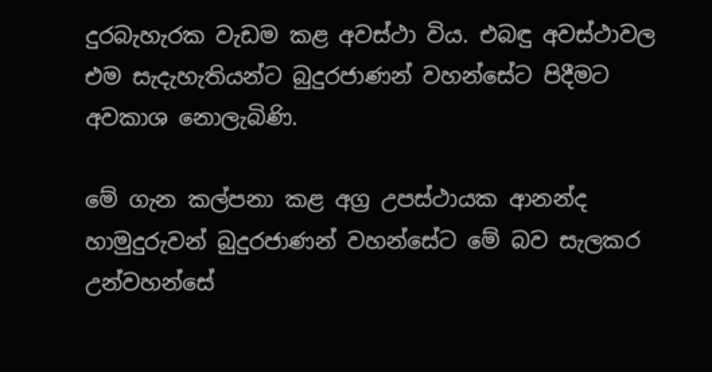දුරබැහැරක වැඩම කළ අවස්ථා විය. එබඳු අවස්ථාවල එම සැදැහැතියන්ට බුදුරජාණන් වහන්සේට පිදීමට අවකාශ නොලැබිණි.

මේ ගැන කල්පනා කළ අග්‍ර උපස්ථායක ආනන්ද හාමුදුරුවන් බුදුරජාණන් වහන්සේට මේ බව සැලකර උන්වහන්සේ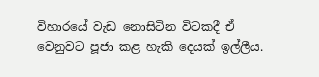විහාරයේ වැඩ නොසිටින විටකදී ඒ වෙනුවට පූජා කළ හැකි දෙයක් ඉල්ලීය.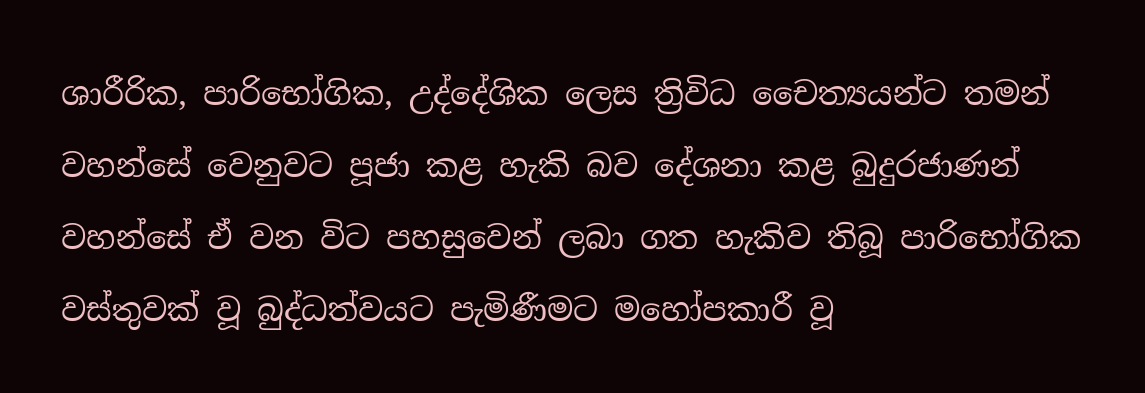ශාරීරික, පාරිභෝගික, උද්දේශික ලෙස ත්‍රිවිධ චෛත්‍යයන්ට තමන් වහන්සේ වෙනුවට පූජා කළ හැකි බව දේශනා කළ බුදුරජාණන් වහන්සේ ඒ වන විට පහසුවෙන් ලබා ගත හැකිව තිබූ පාරිභෝගික වස්තුවක් වූ බුද්ධත්වයට පැමිණීමට මහෝපකාරී වූ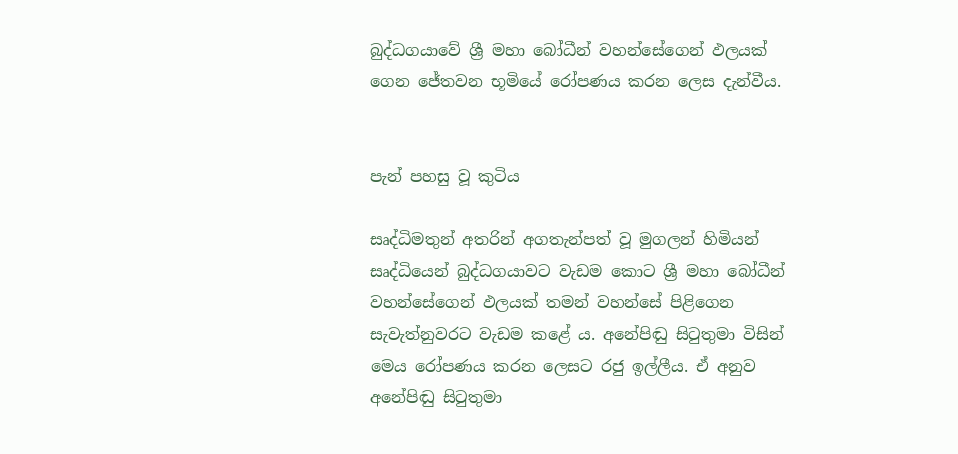බුද්ධගයාවේ ශ්‍රී මහා බෝධීන් වහන්සේගෙන් ඵලයක් ගෙන ජේතවන භූමියේ රෝපණය කරන ලෙස දැන්වීය.


පැන් පහසු වූ කුටිය

සෘද්ධිමතුන් අතරින් අගතැන්පත් වූ මුගලන් හිමියන් සෘද්ධියෙන් බුද්ධගයාවට වැඩම කොට ශ්‍රී මහා බෝධීන් වහන්සේගෙන් ඵලයක් තමන් වහන්සේ පිළිගෙන සැවැත්නුවරට වැඩම කළේ ය. අනේපිඬු සිටුතුමා විසින් මෙය රෝපණය කරන ලෙසට රජු ඉල්ලීය. ඒ අනුව අනේපිඬු සිටුතුමා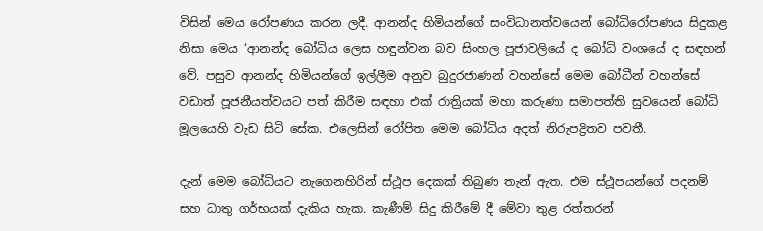විසින් මෙය රෝපණය කරන ලදී. ආනන්ද හිමියන්ගේ සංවිධානත්වයෙන් බෝධිරෝපණය සිදුකළ නිසා මෙය ‘ආනන්ද බෝධිය ලෙස හඳුන්වන බව සිංහල පූජාවලියේ ද බෝධි වංශයේ ද සඳහන් වේ. පසුව ආනන්ද හිමියන්ගේ ඉල්ලීම අනුව බුදුරජාණන් වහන්සේ මෙම බෝධීන් වහන්සේ වඩාත් පූජනීයත්වයට පත් කිරීම සඳහා එක් රාත්‍රියක් මහා කරුණා සමාපත්ති සුවයෙන් බෝධි මූලයෙහි වැඩ සිටි සේක. එලෙසින් රෝපිත මෙම බෝධිය අදත් නිරුපද්‍රිතව පවතී.

දැන් මෙම බෝධියට නැගෙනහිරින් ස්ථූප දෙකක් තිබුණ තැන් ඇත. එම ස්ථූපයන්ගේ පදනම් සහ ධාතු ගර්භයක් දැකිය හැක. කැණීම් සිදු කිරීමේ දී මේවා තුළ රත්තරන්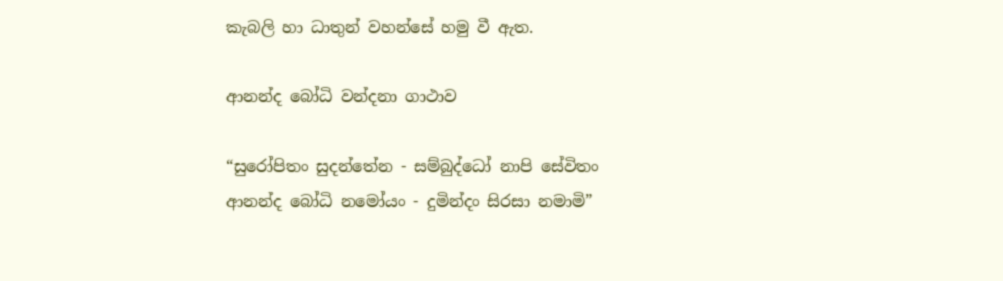කැබලි හා ධාතුන් වහන්සේ හමු වී ඇත.

ආනන්ද බෝධි වන්දනා ගාථාව

“සුරෝපිතං සුදන්තේන - සම්බුද්ධෝ නාපි සේවිතං
ආනන්ද බෝධි නමෝයං - දුමින්දං සිරසා නමාමි”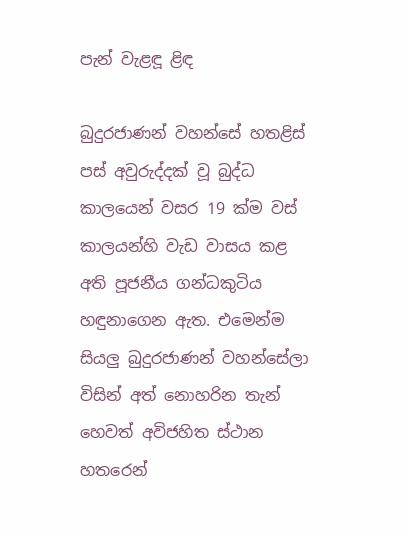පැන් වැළඳූ ළිඳ

බුදුරජාණන් වහන්සේ හතළිස් පස් අවුරුද්දක් වූ බුද්ධ කාලයෙන් වසර 19 ක්ම වස් කාලයන්හි වැඩ වාසය කළ අති පූජනීය ගන්ධකුටිය හඳුනාගෙන ඇත. එමෙන්ම සියලු බුදුරජාණන් වහන්සේලා විසින් අත් නොහරින තැන් හෙවත් අවිජහිත ස්ථාන හතරෙන්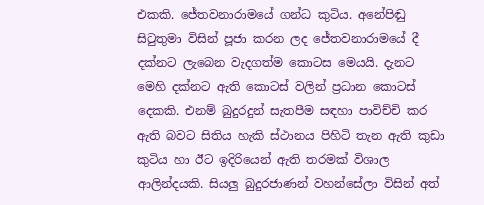එකකි. ජේතවනාරාමයේ ගන්ධ කුටිය. අනේපිඬු සිටුතුමා විසින් පූජා කරන ලද ජේතවනාරාමයේ දී දක්නට ලැබෙන වැදගත්ම කොටස මෙයයි. දැනට මෙහි දක්නට ඇති කොටස් වලින් ප්‍රධාන කොටස් දෙකකි. එනම් බුදුරදුන් සැතපීම සඳහා පාවිච්චි කර ඇති බවට සිතිය හැකි ස්ථානය පිහිටි තැන ඇති කුඩා කුටිය හා ඊට ඉදිරියෙන් ඇති තරමක් විශාල ආලින්දයකි. සියලු බුදුරජාණන් වහන්සේලා විසින් අත්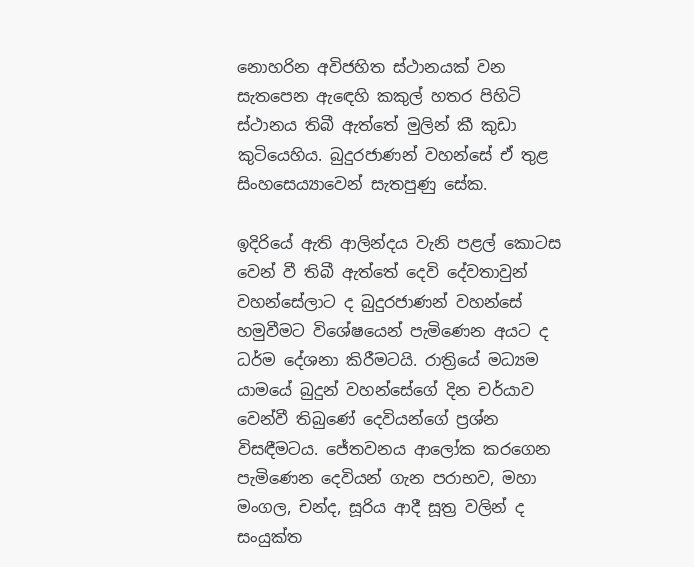නොහරින අවිජහිත ස්ථානයක් වන සැතපෙන ඇඳෙහි කකුල් හතර පිහිටි ස්ථානය තිබී ඇත්තේ මුලින් කී කුඩා කුටියෙහිය. බුදුරජාණන් වහන්සේ ඒ තුළ සිංහසෙය්‍යාවෙන් සැතපුණු සේක.

ඉදිරියේ ඇති ආලින්දය වැනි පළල් කොටස වෙන් වී තිබී ඇත්තේ දෙවි දේවතාවුන් වහන්සේලාට ද බුදුරජාණන් වහන්සේ හමුවීමට විශේෂයෙන් පැමිණෙන අයට ද ධර්ම දේශනා කිරීමටයි. රාත්‍රියේ මධ්‍යම යාමයේ බුදුන් වහන්සේගේ දින චර්යාව වෙන්වී තිබුණේ දෙවියන්ගේ ප්‍රශ්න විසඳීමටය. ජේතවනය ආලෝක කරගෙන පැමිණෙන දෙවියන් ගැන පරාභව, මහා මංගල, චන්ද, සූරිය ආදී සූත්‍ර වලින් ද සංයුක්ත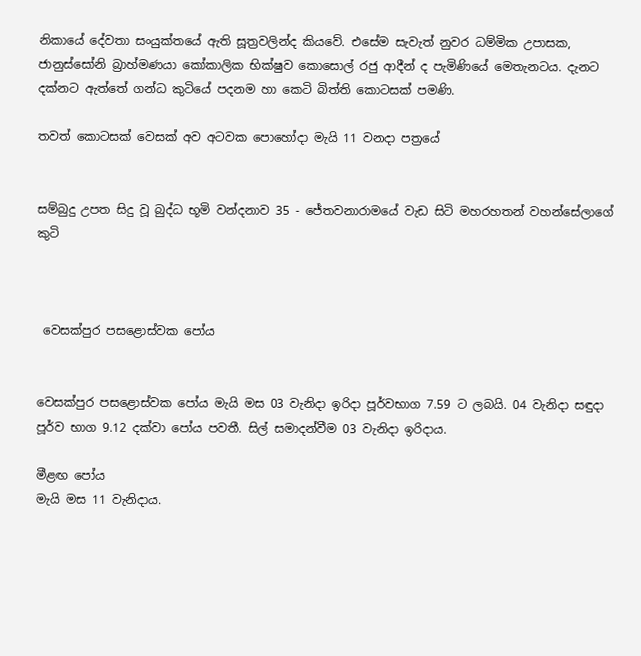නිකායේ දේවතා සංයුක්තයේ ඇති සූත්‍රවලින්ද කියවේ. එසේම සැවැත් නුවර ධම්මික උපාසක, ජානුස්සෝනි බ්‍රාහ්මණයා කෝකාලික භික්ෂුව කොසොල් රජු ආදීන් ද පැමිණියේ මෙතැනටය. දැනට දක්නට ඇත්තේ ගන්ධ කුටියේ පදනම හා කෙටි බිත්ති කොටසක් පමණි.

තවත් කොටසක් වෙසක් අව අටවක පොහෝදා මැයි 11 වනදා පත්‍රයේ


සම්බුදු උපත සිදු වූ බුද්ධ භූමි වන්දනාව 35 - ජේතවනාරාමයේ වැඩ සිටි මහරහතන් වහන්සේලාගේ කුටි



 වෙසක්පුර පසළොස්වක පෝය


වෙසක්පුර පසළොස්වක පෝය මැයි මස 03 වැනිදා ඉරිදා පූර්වභාග 7.59 ට ලබයි. 04 වැනිදා සඳුදා පූර්ව භාග 9.12 දක්වා පෝය පවතී. සිල් සමාදන්වීම 03 වැනිදා ඉරිදාය.

මීළඟ පෝය
මැයි මස 11 වැනිදාය.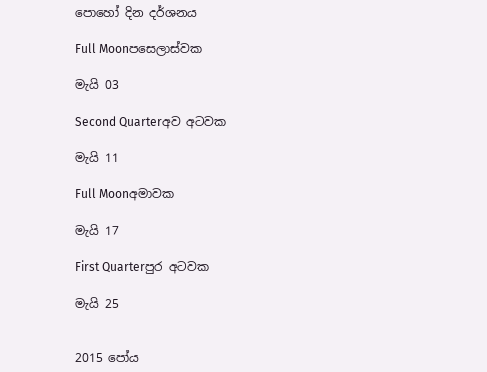පොහෝ දින දර්ශනය

Full Moonපසෙලාස්වක

මැයි 03

Second Quarterඅව අටවක

මැයි 11

Full Moonඅමාවක

මැයි 17

First Quarterපුර අටවක

මැයි 25


2015 පෝය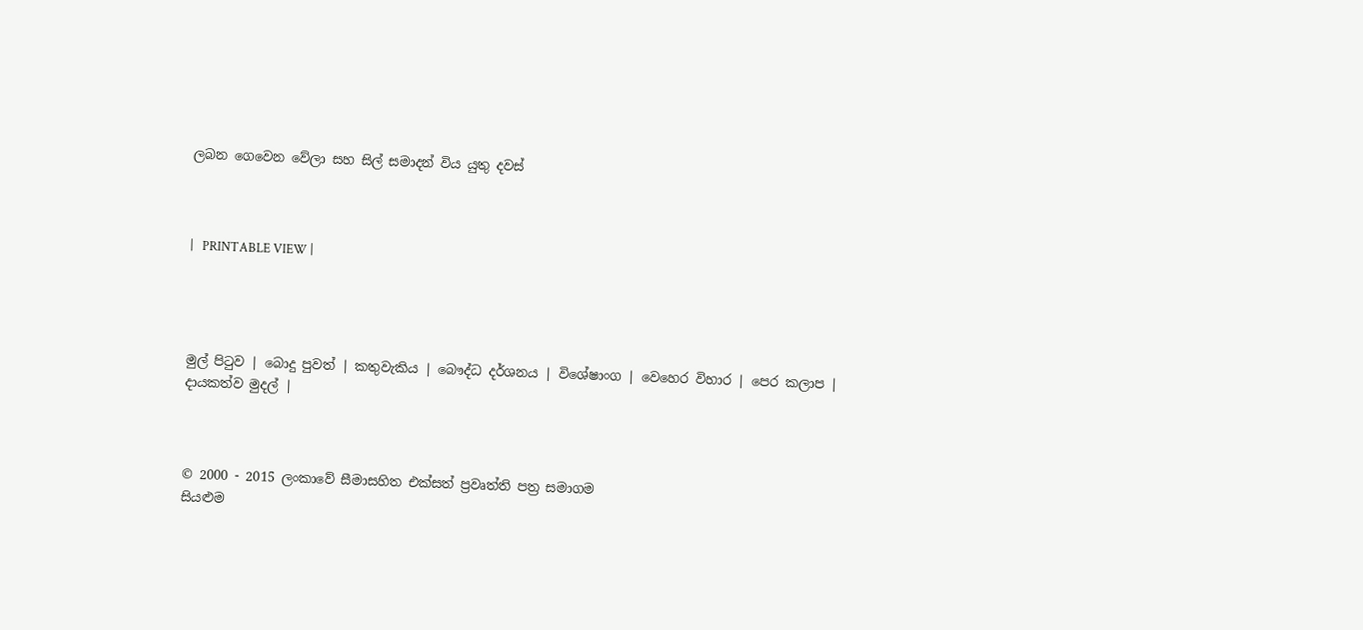ලබන ගෙවෙන වේලා සහ සිල් සමාදන් විය යුතු දවස්



|   PRINTABLE VIEW |




මුල් පිටුව | බොදු පුවත් | කතුවැකිය | බෞද්ධ දර්ශනය | විශේෂාංග | වෙහෙර විහාර | පෙර කලාප | දායකත්ව මුදල් |



© 2000 - 2015 ලංකාවේ සීමාසහිත එක්සත් ප්‍රවෘත්ති පත්‍ර සමාගම
සියළුම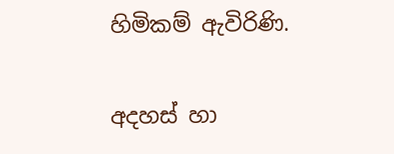හිමිකම් ඇවිරිණි.

අදහස් හා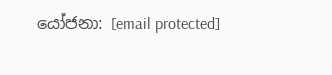යෝජනා: [email protected]